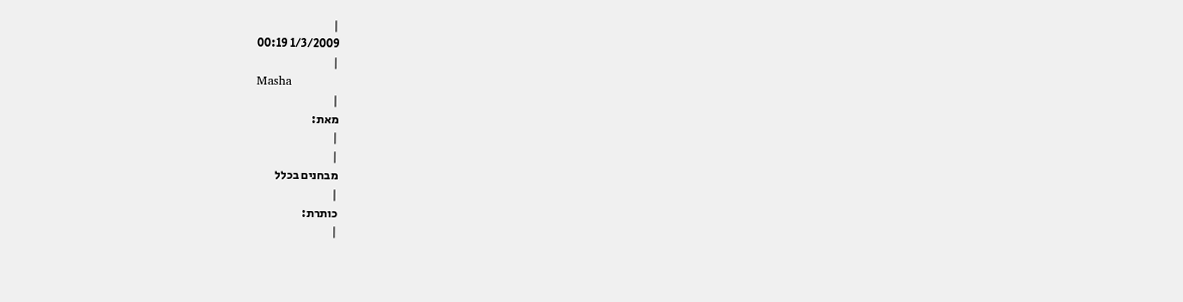|
1/3/2009 00:19
|
Masha
|
מאת:
|
|
מבחנים בכלל
|
כותרת:
|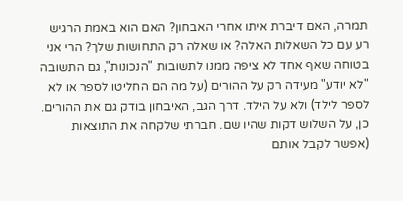תמרה, האם דיברת איתו אחרי האבחון? האם הוא באמת הרגיש רע עם כל השאלות האלה? או שאלה רק התחושות שלך? הרי אני בטוחה שאף אחד לא ציפה ממנו לתשובות "הנכונות", גם התשובה "לא יודע" מעידה רק על ההורים (על מה הם החליטו לספר או לא לספר לילד) ולא על הילד. דרך הגב, האיבחון בודק גם את ההורים. כן, על השלוש דקות שהיו שם. חברתי שלקחה את התוצאות (אפשר לקבל אותם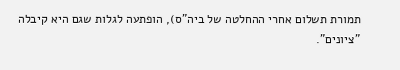תמורת תשלום אחרי ההחלטה של ביה"ס), הופתעה לגלות שגם היא קיבלה "ציונים".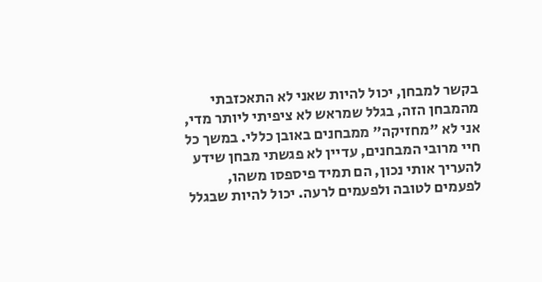בקשר למבחן, יכול להיות שאני לא התאכזבתי מהמבחן הזה, בגלל שמראש לא ציפיתי ליותר מדי, אני לא "מחזיקה" ממבחנים באובן כללי. במשך כל חיי מרובי המבחנים, עדיין לא פגשתי מבחן שידע להעריך אותי נכון, הם תמיד פיספסו משהו, לפעמים לטובה ולפעמים לרעה. יכול להיות שבגלל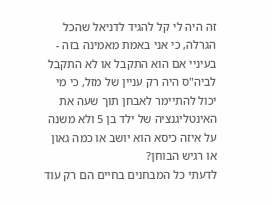זה היה לי קל להגיד לדניאל שהכל הגרלה, כי אני באמת מאמינה בזה - בעיניי אם הוא התקבל או לא התקבל לביה"ס היה רק עניין של מזל, כי מי יכול להתיימר לאבחן תוך שעה את האינטליגנציה של ילד בן 5 ולא משנה על איזה כיסא הוא יושב או כמה גאון או רגיש הבוחן?
לדעתי כל המבחנים בחיים הם רק עוד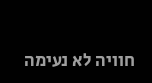חוויה לא נעימה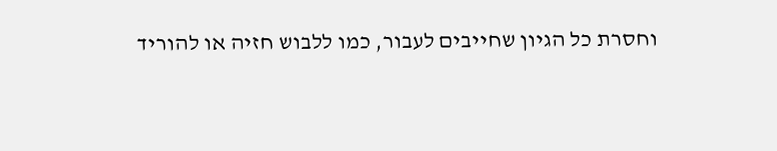וחסרת כל הגיון שחייבים לעבור, כמו ללבוש חזיה או להוריד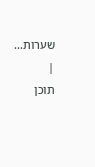שערות...
|
תוכן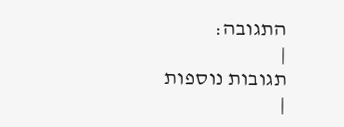התגובה:
|
תגובות נוספות
|